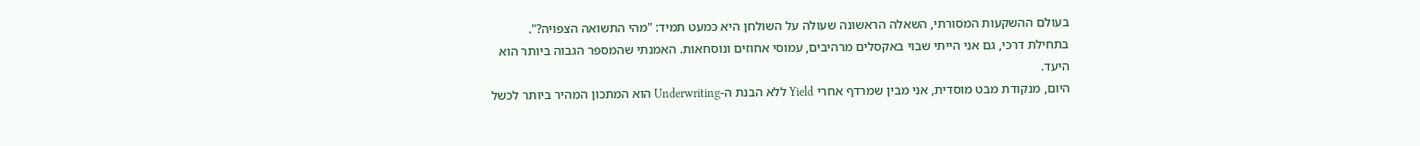בעולם ההשקעות המסורתי, השאלה הראשונה שעולה על השולחן היא כמעט תמיד: "מהי התשואה הצפויה?". בתחילת דרכי, גם אני הייתי שבוי באקסלים מרהיבים, עמוסי אחוזים ונוסחאות. האמנתי שהמספר הגבוה ביותר הוא היעד.
היום, מנקודת מבט מוסדית, אני מבין שמרדף אחרי Yield ללא הבנת ה-Underwriting הוא המתכון המהיר ביותר לכשל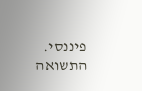פיננסי. התשואה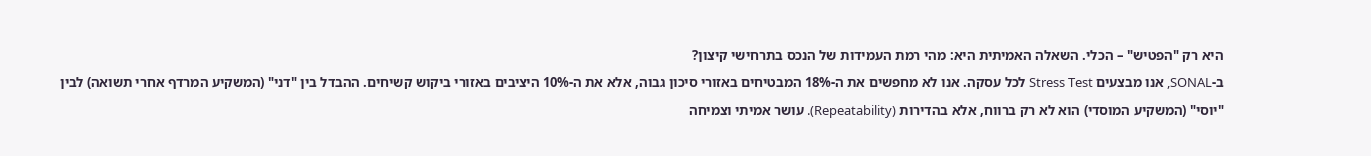היא רק "הפטיש" – הכלי. השאלה האמיתית היא: מהי רמת העמידות של הנכס בתרחישי קיצון?
ב-SONAL, אנו מבצעים Stress Test לכל עסקה. אנו לא מחפשים את ה-18% המבטיחים באזורי סיכון גבוה, אלא את ה-10% היציבים באזורי ביקוש קשיחים. ההבדל בין "דני" (המשקיע המרדף אחרי תשואה) לבין "יוסי" (המשקיע המוסדי) הוא לא רק ברווח, אלא בהדירות (Repeatability). עושר אמיתי וצמיחה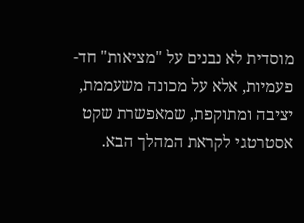מוסדית לא נבנים על "מציאות" חד-פעמיות, אלא על מכונה משעממת, יציבה ומתוקפת, שמאפשרת שקט אסטרטגי לקראת המהלך הבא.